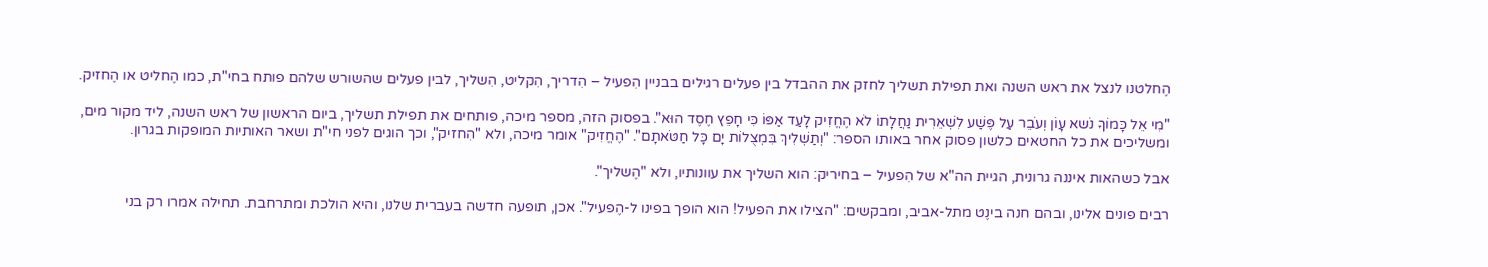הֶחלטנו לנצל את ראש השנה ואת תפילת תשליך לחזק את ההבדל בין פעלים רגילים בבניין הִפעיל – הִדריך, הִקליט, הִשליך, לבין פעלים שהשורש שלהם פותח בחי"ת, כמו הֶחליט או הֶחזיק.

"מִי אֵל כָּמוֹךָ נֹשא עָוֹן וְעֹבֵר עַל פֶּשַׁע לִשְׁאֵרִית נַחֲלָתוֹ לֹא הֶחֱזִיק לָעַד אַפּוֹ כִּי חָפֵץ חֶסֶד הוּא". בפסוק הזה, מספר מיכה, פותחים את תפילת תשליך, ביום הראשון של ראש השנה, ליד מקור מים, ומשליכים את כל החטאים כלשון פסוק אחר באותו הספר: "וְתַשְׁלִיךְ בִּמְצֻלוֹת יָם כָּל חַטֹּאתָם". "הֶחֱזִיק" אומר מיכה, ולא "הִחזיק", וכך הוגים לפני חי"ת ושאר האותיות המופקות בגרון.

אבל כשהאות איננה גרונית, הגיית הה"א של הִפעיל – בחיריק: הוא השליך את עוונותיו, ולא "הֶשליך".

רבים פונים אלינו, ובהם חנה בינֶט מתל-אביב, ומבקשים: "הצילו את הפעיל! הוא הופך בפינו ל-הֶפעיל". אכן, תופעה חדשה בעברית שלנו, והיא הולכת ומתרחבת. תחילה אמרו רק בני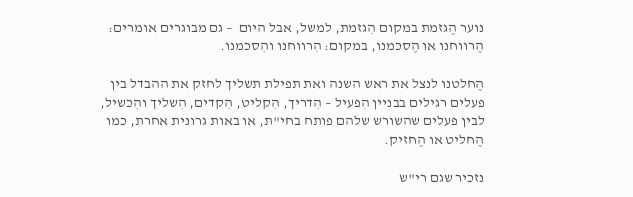נוער הֶגזמת במקום הִגזמת, למשל, אבל היום  – גם מבוגרים אומרים: הֶרווחנו או הֶסכמנו, במקום: הִרווחנו והִסכמנו.

הֶחלטנו לנצל את ראש השנה ואת תפילת תשליך לחזק את ההבדל בין פעלים רגילים בבניין הִפעיל – הִדריך, הִקליט, הִקדים, הִשליך והִכשיל, לבין פעלים שהשורש שלהם פותח בחי"ת, או באות גרונית אחרת, כמו הֶחליט או הֶחזיק.

נזכיר שגם רי"ש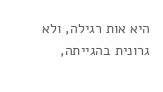היא אות רגילה, ולא גרונית בהגייתה,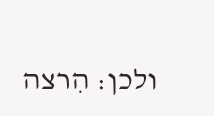ולכן: הִרצה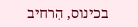בכינוס, הִרחיב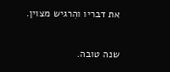את דבריו והִרגיש מצוין.

שנה טובה.